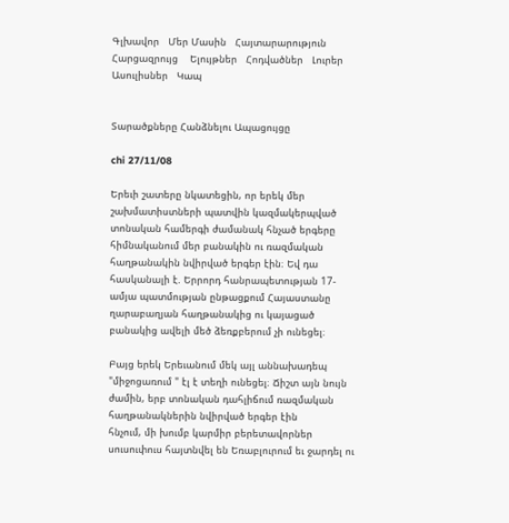Գլխավոր   Մեր Մասին   Հայտարարություն   Հարցազրույց    Ելույթներ   Հոդվածներ   Լուրեր   Ասուլիսներ   Կապ


Տարածքները Հանձնելու Ապացույցը

chi 27/11/08

Երեւի շատերը նկատեցին, որ երեկ մեր շախմատիստների պատվին կազմակերպված տոնական համերգի ժամանակ հնչած երգերը հիմնականում մեր բանակին ու ռազմական հաղթանակին նվիրված երգեր էին։ Եվ դա հասկանալի է. Երրորդ հանրապետության 17-ամյա պատմության ընթացքում Հայաստանը ղարաբաղյան հաղթանակից ու կայացած բանակից ավելի մեծ ձեռքբերում չի ունեցել։

Բայց երեկ Երեւանում մեկ այլ աննախադեպ  "միջոցառում " էլ է տեղի ունեցել։ Ճիշտ այն նույն ժամին, երբ տոնական դահլիճում ռազմական հաղթանակներին նվիրված երգեր էին
հնչում, մի խումբ կարմիր բերետավորներ սուսուփուս հայտնվել են Եռաբլուրում եւ ջարդել ու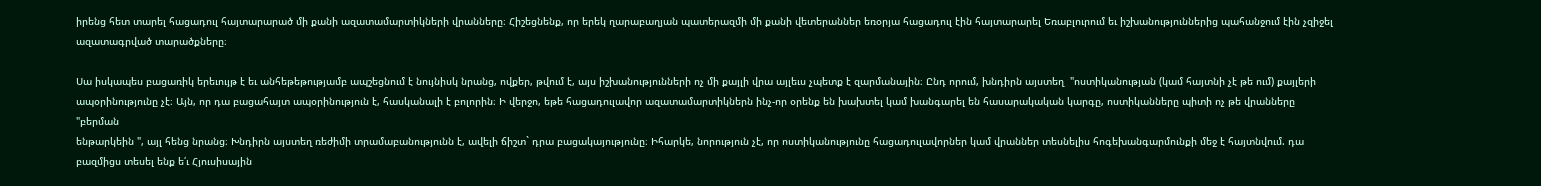իրենց հետ տարել հացադուլ հայտարարած մի քանի ազատամարտիկների վրանները։ Հիշեցնենք, որ երեկ ղարաբաղյան պատերազմի մի քանի վետերաններ եռօրյա հացադուլ էին հայտարարել Եռաբլուրում եւ իշխանություններից պահանջում էին չզիջել ազատագրված տարածքները։

Սա իսկապես բացառիկ երեւույթ է եւ անհեթեթությամբ ապշեցնում է նույնիսկ նրանց, ովքեր, թվում է, այս իշխանությունների ոչ մի քայլի վրա այլեւս չպետք է զարմանային։ Ընդ որում, խնդիրն այստեղ  "ոստիկանության (կամ հայտնի չէ թե ում) քայլերի ապօրինությունը չէ։ Այն, որ դա բացահայտ ապօրինություն է, հասկանալի է բոլորին։ Ի վերջո, եթե հացադուլավոր ազատամարտիկներն ինչ-որ օրենք են խախտել կամ խանգարել են հասարակական կարգը, ոստիկանները պիտի ոչ թե վրանները  "բերման
ենթարկեին ", այլ հենց նրանց։ Խնդիրն այստեղ ռեժիմի տրամաբանությունն է, ավելի ճիշտ` դրա բացակայությունը։ Իհարկե, նորություն չէ, որ ոստիկանությունը հացադուլավորներ կամ վրաններ տեսնելիս հոգեխանգարմունքի մեջ է հայտնվում. դա բազմիցս տեսել ենք ե՛ւ Հյուսիսային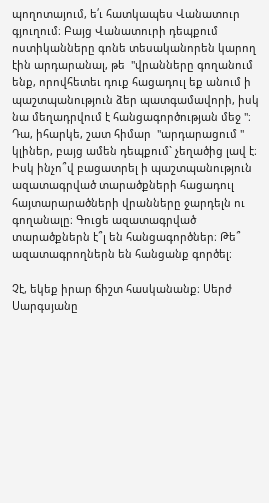պողոտայում, ե՛ւ հատկապես Վանատուր գյուղում։ Բայց Վանատուրի դեպքում ոստիկանները գոնե տեսականորեն կարող էին արդարանալ, թե  "վրանները գողանում ենք, որովհետեւ դուք հացադուլ եք անում ի պաշտպանություն ձեր պատգամավորի, իսկ նա մեղադրվում է հանցագործության մեջ "։ Դա, իհարկե, շատ հիմար  "արդարացում " կլիներ, բայց ամեն դեպքում` չեղածից լավ է։ Իսկ ինչո՞վ բացատրել ի պաշտպանություն ազատագրված տարածքների հացադուլ հայտարարածների վրանները ջարդելն ու գողանալը։ Գուցե ազատագրված տարածքներն է՞լ են հանցագործներ։ Թե՞ ազատագրողներն են հանցանք գործել։

Չէ, եկեք իրար ճիշտ հասկանանք։ Սերժ Սարգսյանը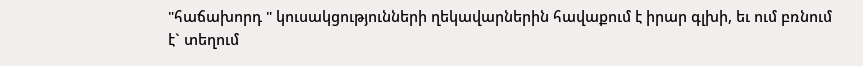"հաճախորդ " կուսակցությունների ղեկավարներին հավաքում է իրար գլխի, եւ ում բռնում է` տեղում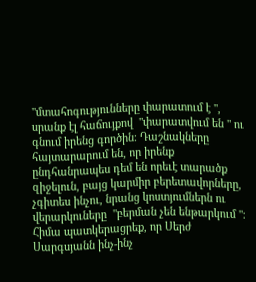"մտահոգությունները փարատում է ", սրանք էլ հաճույքով  "փարատվում են " ու գնում իրենց գործին։ Դաշնակները հայտարարում են, որ իրենք ընդհանրապես դեմ են որեւէ տարածք զիջելուն, բայց կարմիր բերետավորները, չգիտես ինչու, նրանց կոստյումներն ու վերարկուները  "բերման չեն ենթարկում "։ Հիմա պատկերացրեք, որ Սերժ Սարգսյանն ինչ-ինչ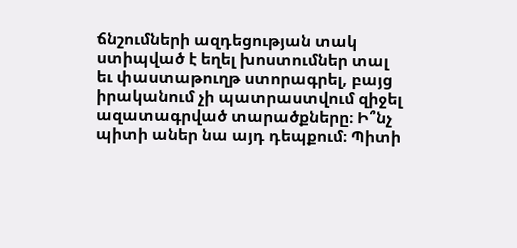ճնշումների ազդեցության տակ ստիպված է եղել խոստումներ տալ եւ փաստաթուղթ ստորագրել, բայց իրականում չի պատրաստվում զիջել ազատագրված տարածքները։ Ի՞նչ պիտի աներ նա այդ դեպքում։ Պիտի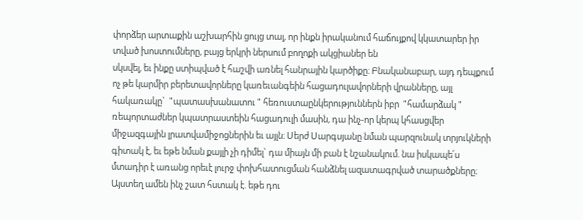փորձեր արտաքին աշխարհին ցույց տալ, որ ինքն իրականում հաճույքով կկատարեր իր տված խոստումները, բայց երկրի ներսում բողոքի ակցիաներ են
սկսվել, եւ ինքը ստիպված է հաշվի առնել հանրային կարծիքը։ Բնականաբար, այդ դեպքում ոչ թե կարմիր բերետավորները կառեւանգեին հացադուլավորների վրանները, այլ հակառակը`  "պատասխանատու " հեռուստաընկերություններն իբր  "համարձակ " ռեպորտաժներ կպատրաստեին հացադուլի մասին, դա ինչ-որ կերպ կհասցվեր միջազգային լրատվամիջոցներին եւ այլն։ Սերժ Սարգսյանը նման պարզունակ տրյուկների գիտակ է, եւ եթե նման քայլի չի դիմել` դա միայն մի բան է նշանակում. նա իսկապե՛ս մտադիր է առանց որեւէ լուրջ փոխհատուցման հանձնել ազատագրված տարածքները։ Այստեղ ամեն ինչ շատ հստակ է. եթե դու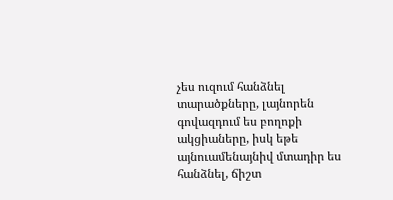չես ուզում հանձնել տարածքները, լայնորեն գովազդում ես բողոքի ակցիաները, իսկ եթե այնուամենայնիվ մտադիր ես հանձնել, ճիշտ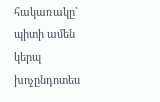հակառակը` պիտի ամեն կերպ խոչընդոտես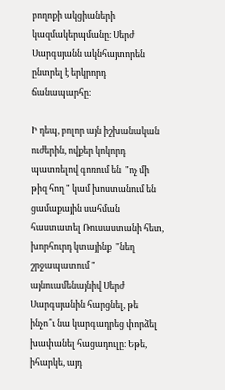բողոքի ակցիաների կազմակերպմանը։ Սերժ Սարգսյանն ակնհայտորեն ընտրել է երկրորդ ճանապարհը։

Ի դեպ, բոլոր այն իշխանական ուժերին, ովքեր կոկորդ պատռելով գոռում են  "ոչ մի թիզ հող " կամ խոստանում են ցամաքային սահման հաստատել Ռուսաստանի հետ, խորհուրդ կտայինք  "նեղ շրջապատում " այնուամենայնիվ Սերժ Սարգսյանին հարցնել, թե ինչո՞ւ նա կարգադրեց փորձել խափանել հացադուլը։ Եթե, իհարկե, այդ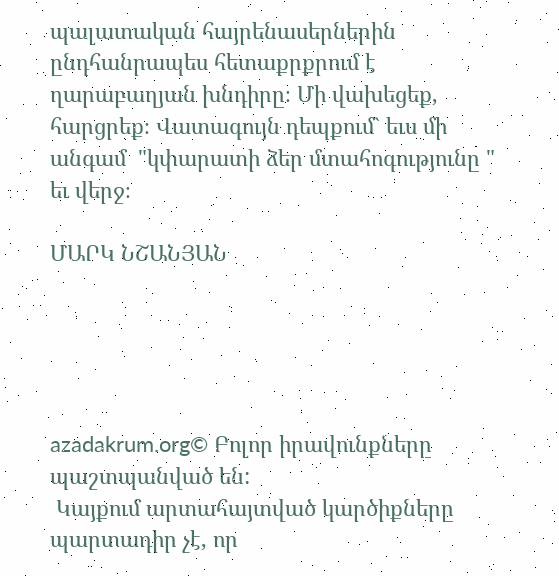պալատական հայրենասերներին ընդհանրապես հետաքրքրում է ղարաբաղյան խնդիրը։ Մի վախեցեք, հարցրեք։ Վատագույն դեպքում` եւս մի անգամ  "կփարատի ձեր մտահոգությունը " եւ վերջ։

ՄԱՐԿ ՆՇԱՆՅԱՆ





azadakrum.org© Բոլոր իրավունքները պաշտպանված են:
 Կայքում արտահայտված կարծիքները պարտադիր չէ, որ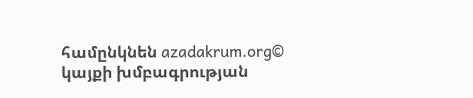համընկնեն azadakrum.org© կայքի խմբագրության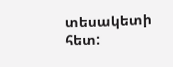տեսակետի հետ: